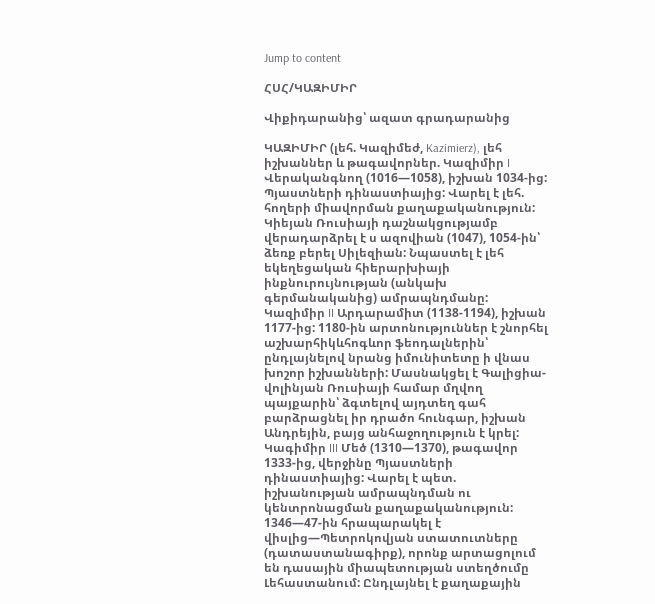Jump to content

ՀՍՀ/ԿԱԶԻՄԻՐ

Վիքիդարանից՝ ազատ գրադարանից

ԿԱԶԻՄԻՐ (լեհ. Կազիմեժ, Kazimierz), լեհ իշխաններ և թագավորներ. Կազիմիր I Վերականգնող (1016—1058), իշխան 1034-ից: Պյաստների դինաստիայից: Վարել է լեհ. հողերի միավորման քաղաքականություն: Կիեյան Ռուսիայի դաշնակցությամբ վերադարձրել է ս ազովիան (1047), 1054-ին՝ ձեռք բերել Սիլեզիան: Նպաստել է լեհ եկեղեցական հիերարխիայի ինքնուրույնության (անկախ գերմանականից) ամրապնդմանը: Կազիմիր II Արդարամիտ (1138-1194), իշխան 1177-ից: 1180-ին արտոնություններ է շնորհել աշխարհիկևհոգևոր ֆեոդալներին՝ ընդլայնելով նրանց իմունիտետը ի վնաս խոշոր իշխանների: Մասնակցել է Գալիցիա-վոլինյան Ռուսիայի համար մղվող պայքարին՝ ձգտելով այդտեղ գահ բարձրացնել իր դրածո հունգար, իշխան Անդրեյին, բայց անհաջողություն է կրել: Կագիմիր III Մեծ (1310—1370), թագավոր 1333-ից, վերջինը Պյաստների դինաստիայից: Վարել է պետ. իշխանության ամրապնդման ու կենտրոնացման քաղաքականություն: 1346—47-ին հրապարակել է վիսլից—Պետրոկովյան ստատուտները (դատաստանագիրք), որոնք արտացոլում են դասային միապետության ստեղծումը Լեհաստանում: Ընդլայնել է քաղաքային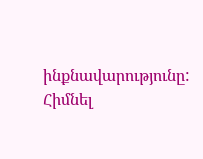ինքնավարությունը: Հիմնել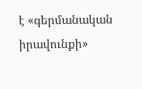է «գերմանական իրավունքի»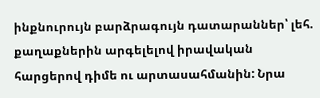ինքնուրույն բարձրագույն դատարաններ՝ լեհ. քաղաքներին արգելելով իրավական հարցերով դիմե ու արտասահմանին: Նրա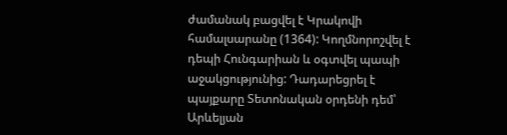ժամանակ բացվել է Կրակովի համալսարանը (1364): Կողմնորոշվել է դեպի Հունգարիան և օգտվել պապի աջակցությունից: Դադարեցրել է պայքարը Տետոնական օրդենի դեմ՝ Արևելյան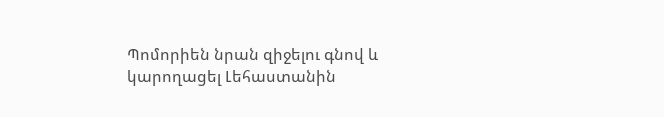Պոմորիեն նրան զիջելու գնով և կարողացել Լեհաստանին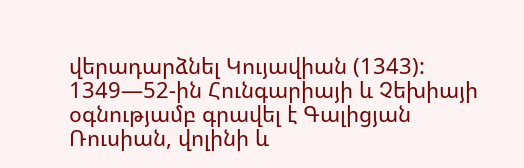վերադարձնել Կույավիան (1343): 1349—52-ին Հունգարիայի և Չեխիայի օգնությամբ գրավել է Գալիցյան Ռուսիան, վոլինի և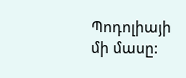Պոդոլիայի մի մասը: